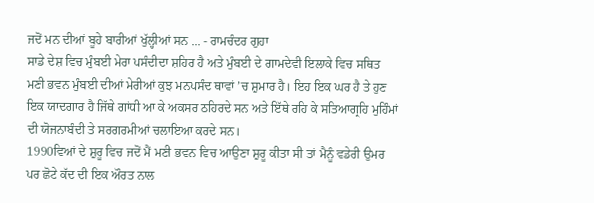ਜਦੋਂ ਮਨ ਦੀਆਂ ਬੂਹੇ ਬਾਰੀਆਂ ਖੁੱਲ੍ਹੀਆਂ ਸਨ ... - ਰਾਮਚੰਦਰ ਗੁਹਾ
ਸਾਡੇ ਦੇਸ਼ ਵਿਚ ਮੁੰਬਈ ਮੇਰਾ ਪਸੰਦੀਦਾ ਸ਼ਹਿਰ ਹੈ ਅਤੇ ਮੁੰਬਈ ਦੇ ਗਾਮਦੇਵੀ ਇਲਾਕੇ ਵਿਚ ਸਥਿਤ ਮਣੀ ਭਵਨ ਮੁੰਬਈ ਦੀਆਂ ਮੇਰੀਆਂ ਕੁਝ ਮਨਪਸੰਦ ਥਾਵਾਂ ’ਚ ਸ਼ੁਮਾਰ ਹੈ। ਇਹ ਇਕ ਘਰ ਹੈ ਤੇ ਹੁਣ ਇਕ ਯਾਦਗਾਰ ਹੈ ਜਿੱਥੇ ਗਾਂਧੀ ਆ ਕੇ ਅਕਸਰ ਠਹਿਰਦੇ ਸਨ ਅਤੇ ਇੱਥੇ ਰਹਿ ਕੇ ਸਤਿਆਗ੍ਰਹਿ ਮੁਹਿੰਮਾਂ ਦੀ ਯੋਜਨਾਬੰਦੀ ਤੇ ਸਰਗਰਮੀਆਂ ਚਲਾਇਆ ਕਰਦੇ ਸਨ।
1990ਵਿਆਂ ਦੇ ਸ਼ੁਰੂ ਵਿਚ ਜਦੋਂ ਮੈਂ ਮਣੀ ਭਵਨ ਵਿਚ ਆਉਣਾ ਸ਼ੁਰੂ ਕੀਤਾ ਸੀ ਤਾਂ ਮੈਨੂੰ ਵਡੇਰੀ ਉਮਰ ਪਰ ਛੋਟੇ ਕੱਦ ਦੀ ਇਕ ਔਰਤ ਨਾਲ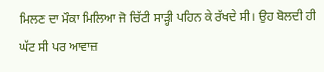ਮਿਲਣ ਦਾ ਮੌਕਾ ਮਿਲਿਆ ਜੋ ਚਿੱਟੀ ਸਾੜ੍ਹੀ ਪਹਿਨ ਕੇ ਰੱਖਦੇ ਸੀ। ਉਹ ਬੋਲਦੀ ਹੀ ਘੱਟ ਸੀ ਪਰ ਆਵਾਜ਼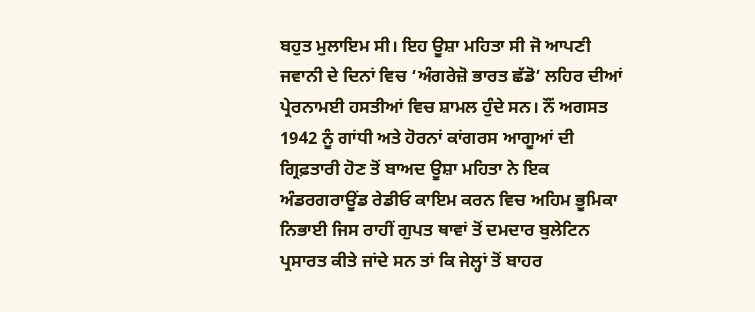ਬਹੁਤ ਮੁਲਾਇਮ ਸੀ। ਇਹ ਊਸ਼ਾ ਮਹਿਤਾ ਸੀ ਜੋ ਆਪਣੀ ਜਵਾਨੀ ਦੇ ਦਿਨਾਂ ਵਿਚ ‘ਅੰਗਰੇਜ਼ੋ ਭਾਰਤ ਛੱਡੋ’ ਲਹਿਰ ਦੀਆਂ ਪ੍ਰੇਰਨਾਮਈ ਹਸਤੀਆਂ ਵਿਚ ਸ਼ਾਮਲ ਹੁੰਦੇ ਸਨ। ਨੌਂ ਅਗਸਤ 1942 ਨੂੰ ਗਾਂਧੀ ਅਤੇ ਹੋਰਨਾਂ ਕਾਂਗਰਸ ਆਗੂਆਂ ਦੀ ਗ੍ਰਿਫ਼ਤਾਰੀ ਹੋਣ ਤੋਂ ਬਾਅਦ ਊਸ਼ਾ ਮਹਿਤਾ ਨੇ ਇਕ ਅੰਡਰਗਰਾਊਂਡ ਰੇਡੀਓ ਕਾਇਮ ਕਰਨ ਵਿਚ ਅਹਿਮ ਭੂਮਿਕਾ ਨਿਭਾਈ ਜਿਸ ਰਾਹੀਂ ਗੁਪਤ ਥਾਵਾਂ ਤੋਂ ਦਮਦਾਰ ਬੁਲੇਟਿਨ ਪ੍ਰਸਾਰਤ ਕੀਤੇ ਜਾਂਦੇ ਸਨ ਤਾਂ ਕਿ ਜੇਲ੍ਹਾਂ ਤੋਂ ਬਾਹਰ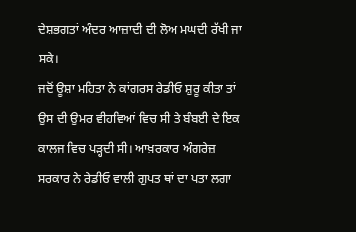ਦੇਸ਼ਭਗਤਾਂ ਅੰਦਰ ਆਜ਼ਾਦੀ ਦੀ ਲੋਅ ਮਘਦੀ ਰੱਖੀ ਜਾ ਸਕੇ।
ਜਦੋਂ ਊਸ਼ਾ ਮਹਿਤਾ ਨੇ ਕਾਂਗਰਸ ਰੇਡੀਓ ਸ਼ੁਰੂ ਕੀਤਾ ਤਾਂ ਉਸ ਦੀ ਉਮਰ ਵੀਹਵਿਆਂ ਵਿਚ ਸੀ ਤੇ ਬੰਬਈ ਦੇ ਇਕ ਕਾਲਜ ਵਿਚ ਪੜ੍ਹਦੀ ਸੀ। ਆਖ਼ਰਕਾਰ ਅੰਗਰੇਜ਼ ਸਰਕਾਰ ਨੇ ਰੇਡੀਓ ਵਾਲੀ ਗੁਪਤ ਥਾਂ ਦਾ ਪਤਾ ਲਗਾ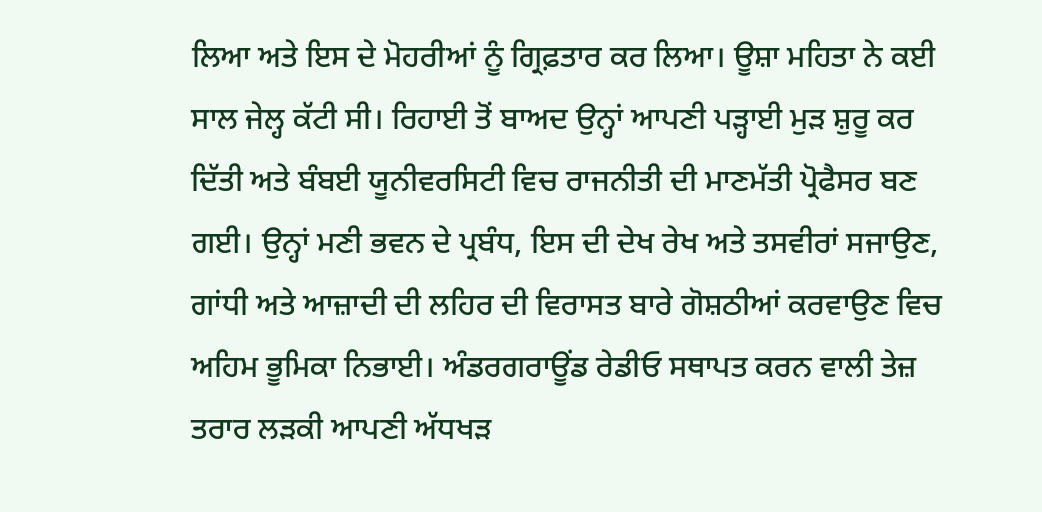ਲਿਆ ਅਤੇ ਇਸ ਦੇ ਮੋਹਰੀਆਂ ਨੂੰ ਗ੍ਰਿਫ਼ਤਾਰ ਕਰ ਲਿਆ। ਊਸ਼ਾ ਮਹਿਤਾ ਨੇ ਕਈ ਸਾਲ ਜੇਲ੍ਹ ਕੱਟੀ ਸੀ। ਰਿਹਾਈ ਤੋਂ ਬਾਅਦ ਉਨ੍ਹਾਂ ਆਪਣੀ ਪੜ੍ਹਾਈ ਮੁੜ ਸ਼ੁਰੂ ਕਰ ਦਿੱਤੀ ਅਤੇ ਬੰਬਈ ਯੂਨੀਵਰਸਿਟੀ ਵਿਚ ਰਾਜਨੀਤੀ ਦੀ ਮਾਣਮੱਤੀ ਪ੍ਰੋਫੈਸਰ ਬਣ ਗਈ। ਉਨ੍ਹਾਂ ਮਣੀ ਭਵਨ ਦੇ ਪ੍ਰਬੰਧ, ਇਸ ਦੀ ਦੇਖ ਰੇਖ ਅਤੇ ਤਸਵੀਰਾਂ ਸਜਾਉਣ, ਗਾਂਧੀ ਅਤੇ ਆਜ਼ਾਦੀ ਦੀ ਲਹਿਰ ਦੀ ਵਿਰਾਸਤ ਬਾਰੇ ਗੋਸ਼ਠੀਆਂ ਕਰਵਾਉਣ ਵਿਚ ਅਹਿਮ ਭੂਮਿਕਾ ਨਿਭਾਈ। ਅੰਡਰਗਰਾਊਂਡ ਰੇਡੀਓ ਸਥਾਪਤ ਕਰਨ ਵਾਲੀ ਤੇਜ਼ ਤਰਾਰ ਲੜਕੀ ਆਪਣੀ ਅੱਧਖੜ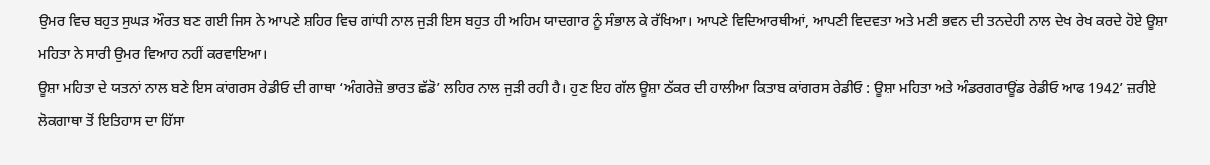ਉਮਰ ਵਿਚ ਬਹੁਤ ਸੁਘੜ ਔਰਤ ਬਣ ਗਈ ਜਿਸ ਨੇ ਆਪਣੇ ਸ਼ਹਿਰ ਵਿਚ ਗਾਂਧੀ ਨਾਲ ਜੁੜੀ ਇਸ ਬਹੁਤ ਹੀ ਅਹਿਮ ਯਾਦਗਾਰ ਨੂੰ ਸੰਭਾਲ ਕੇ ਰੱਖਿਆ। ਆਪਣੇ ਵਿਦਿਆਰਥੀਆਂ, ਆਪਣੀ ਵਿਦਵਤਾ ਅਤੇ ਮਣੀ ਭਵਨ ਦੀ ਤਨਦੇਹੀ ਨਾਲ ਦੇਖ ਰੇਖ ਕਰਦੇ ਹੋਏ ਊਸ਼ਾ ਮਹਿਤਾ ਨੇ ਸਾਰੀ ਉਮਰ ਵਿਆਹ ਨਹੀਂ ਕਰਵਾਇਆ।
ਊਸ਼ਾ ਮਹਿਤਾ ਦੇ ਯਤਨਾਂ ਨਾਲ ਬਣੇ ਇਸ ਕਾਂਗਰਸ ਰੇਡੀਓ ਦੀ ਗਾਥਾ ‘ਅੰਗਰੇਜ਼ੋ ਭਾਰਤ ਛੱਡੋ’ ਲਹਿਰ ਨਾਲ ਜੁੜੀ ਰਹੀ ਹੈ। ਹੁਣ ਇਹ ਗੱਲ ਊਸ਼ਾ ਠੱਕਰ ਦੀ ਹਾਲੀਆ ਕਿਤਾਬ ਕਾਂਗਰਸ ਰੇਡੀਓ : ਊਸ਼ਾ ਮਹਿਤਾ ਅਤੇ ਅੰਡਰਗਰਾਊਂਡ ਰੇਡੀਓ ਆਫ 1942’ ਜ਼ਰੀਏ ਲੋਕਗਾਥਾ ਤੋਂ ਇਤਿਹਾਸ ਦਾ ਹਿੱਸਾ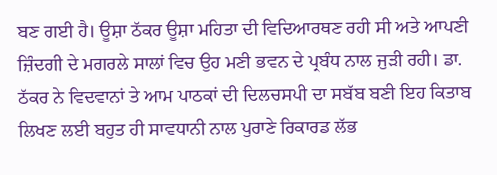ਬਣ ਗਈ ਹੈ। ਊਸ਼ਾ ਠੱਕਰ ਊਸ਼ਾ ਮਹਿਤਾ ਦੀ ਵਿਦਿਆਰਥਣ ਰਹੀ ਸੀ ਅਤੇ ਆਪਣੀ ਜ਼ਿੰਦਗੀ ਦੇ ਮਗਰਲੇ ਸਾਲਾਂ ਵਿਚ ਉਹ ਮਣੀ ਭਵਨ ਦੇ ਪ੍ਰਬੰਧ ਨਾਲ ਜੁੜੀ ਰਹੀ। ਡਾ. ਠੱਕਰ ਨੇ ਵਿਦਵਾਨਾਂ ਤੇ ਆਮ ਪਾਠਕਾਂ ਦੀ ਦਿਲਚਸਪੀ ਦਾ ਸਬੱਬ ਬਣੀ ਇਹ ਕਿਤਾਬ ਲਿਖਣ ਲਈ ਬਹੁਤ ਹੀ ਸਾਵਧਾਨੀ ਨਾਲ ਪੁਰਾਣੇ ਰਿਕਾਰਡ ਲੱਭ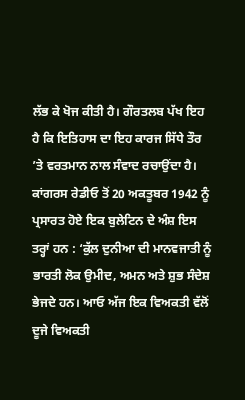ਲੱਭ ਕੇ ਖੋਜ ਕੀਤੀ ਹੈ। ਗੌਰਤਲਬ ਪੱਖ ਇਹ ਹੈ ਕਿ ਇਤਿਹਾਸ ਦਾ ਇਹ ਕਾਰਜ ਸਿੱਧੇ ਤੌਰ ’ਤੇ ਵਰਤਮਾਨ ਨਾਲ ਸੰਵਾਦ ਰਚਾਉਂਦਾ ਹੈ। ਕਾਂਗਰਸ ਰੇਡੀਓ ਤੋਂ 20 ਅਕਤੂਬਰ 1942 ਨੂੰ ਪ੍ਰਸਾਰਤ ਹੋਏ ਇਕ ਬੁਲੇਟਿਨ ਦੇ ਅੰਸ਼ ਇਸ ਤਰ੍ਹਾਂ ਹਨ : ‘ਕੁੱਲ ਦੁਨੀਆ ਦੀ ਮਾਨਵਜਾਤੀ ਨੂੰ ਭਾਰਤੀ ਲੋਕ ਉਮੀਦ, ਅਮਨ ਅਤੇ ਸ਼ੁਭ ਸੰਦੇਸ਼ ਭੇਜਦੇ ਹਨ। ਆਓ ਅੱਜ ਇਕ ਵਿਅਕਤੀ ਵੱਲੋਂ ਦੂਜੇ ਵਿਅਕਤੀ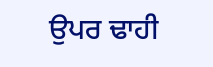ਉਪਰ ਢਾਹੀ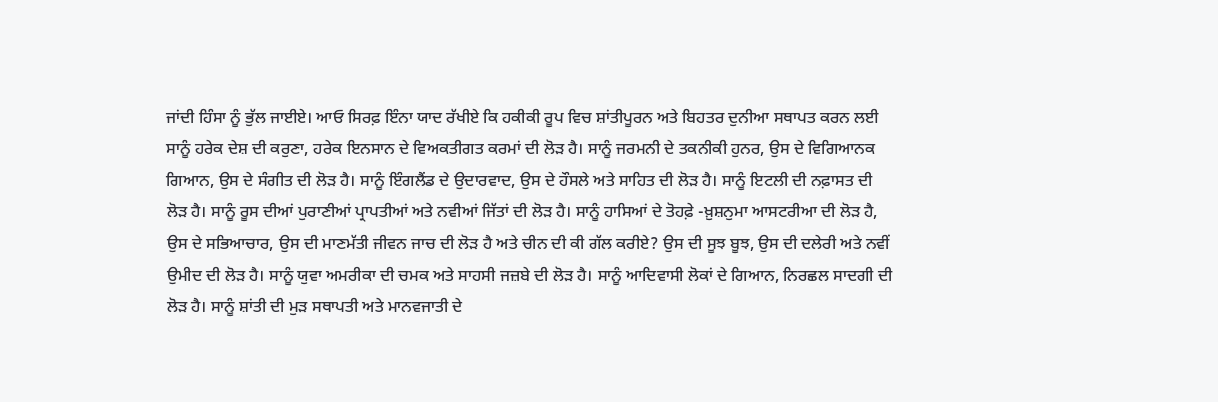ਜਾਂਦੀ ਹਿੰਸਾ ਨੂੰ ਭੁੱਲ ਜਾਈਏ। ਆਓ ਸਿਰਫ਼ ਇੰਨਾ ਯਾਦ ਰੱਖੀਏ ਕਿ ਹਕੀਕੀ ਰੂਪ ਵਿਚ ਸ਼ਾਂਤੀਪੂਰਨ ਅਤੇ ਬਿਹਤਰ ਦੁਨੀਆ ਸਥਾਪਤ ਕਰਨ ਲਈ ਸਾਨੂੰ ਹਰੇਕ ਦੇਸ਼ ਦੀ ਕਰੁਣਾ, ਹਰੇਕ ਇਨਸਾਨ ਦੇ ਵਿਅਕਤੀਗਤ ਕਰਮਾਂ ਦੀ ਲੋੜ ਹੈ। ਸਾਨੂੰ ਜਰਮਨੀ ਦੇ ਤਕਨੀਕੀ ਹੁਨਰ, ਉਸ ਦੇ ਵਿਗਿਆਨਕ ਗਿਆਨ, ਉਸ ਦੇ ਸੰਗੀਤ ਦੀ ਲੋੜ ਹੈ। ਸਾਨੂੰ ਇੰਗਲੈਂਡ ਦੇ ਉਦਾਰਵਾਦ, ਉਸ ਦੇ ਹੌਸਲੇ ਅਤੇ ਸਾਹਿਤ ਦੀ ਲੋੜ ਹੈ। ਸਾਨੂੰ ਇਟਲੀ ਦੀ ਨਫ਼ਾਸਤ ਦੀ ਲੋੜ ਹੈ। ਸਾਨੂੰ ਰੂਸ ਦੀਆਂ ਪੁਰਾਣੀਆਂ ਪ੍ਰਾਪਤੀਆਂ ਅਤੇ ਨਵੀਆਂ ਜਿੱਤਾਂ ਦੀ ਲੋੜ ਹੈ। ਸਾਨੂੰ ਹਾਸਿਆਂ ਦੇ ਤੋਹਫ਼ੇ -ਖ਼ੁਸ਼ਨੁਮਾ ਆਸਟਰੀਆ ਦੀ ਲੋੜ ਹੈ, ਉਸ ਦੇ ਸਭਿਆਚਾਰ, ਉਸ ਦੀ ਮਾਣਮੱਤੀ ਜੀਵਨ ਜਾਚ ਦੀ ਲੋੜ ਹੈ ਅਤੇ ਚੀਨ ਦੀ ਕੀ ਗੱਲ ਕਰੀਏ? ਉਸ ਦੀ ਸੂਝ ਬੂਝ, ਉਸ ਦੀ ਦਲੇਰੀ ਅਤੇ ਨਵੀਂ ਉਮੀਦ ਦੀ ਲੋੜ ਹੈ। ਸਾਨੂੰ ਯੁਵਾ ਅਮਰੀਕਾ ਦੀ ਚਮਕ ਅਤੇ ਸਾਹਸੀ ਜਜ਼ਬੇ ਦੀ ਲੋੜ ਹੈ। ਸਾਨੂੰ ਆਦਿਵਾਸੀ ਲੋਕਾਂ ਦੇ ਗਿਆਨ, ਨਿਰਛਲ ਸਾਦਗੀ ਦੀ ਲੋੜ ਹੈ। ਸਾਨੂੰ ਸ਼ਾਂਤੀ ਦੀ ਮੁੜ ਸਥਾਪਤੀ ਅਤੇ ਮਾਨਵਜਾਤੀ ਦੇ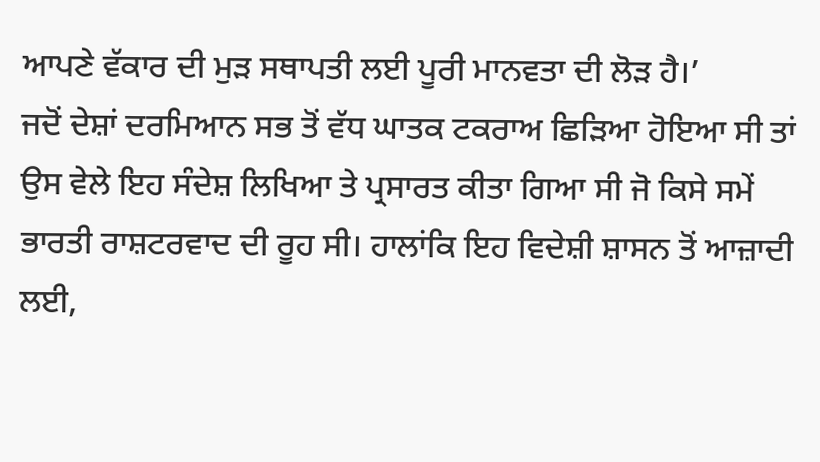ਆਪਣੇ ਵੱਕਾਰ ਦੀ ਮੁੜ ਸਥਾਪਤੀ ਲਈ ਪੂਰੀ ਮਾਨਵਤਾ ਦੀ ਲੋੜ ਹੈ।’
ਜਦੋਂ ਦੇਸ਼ਾਂ ਦਰਮਿਆਨ ਸਭ ਤੋਂ ਵੱਧ ਘਾਤਕ ਟਕਰਾਅ ਛਿੜਿਆ ਹੋਇਆ ਸੀ ਤਾਂ ਉਸ ਵੇਲੇ ਇਹ ਸੰਦੇਸ਼ ਲਿਖਿਆ ਤੇ ਪ੍ਰਸਾਰਤ ਕੀਤਾ ਗਿਆ ਸੀ ਜੋ ਕਿਸੇ ਸਮੇਂ ਭਾਰਤੀ ਰਾਸ਼ਟਰਵਾਦ ਦੀ ਰੂਹ ਸੀ। ਹਾਲਾਂਕਿ ਇਹ ਵਿਦੇਸ਼ੀ ਸ਼ਾਸਨ ਤੋਂ ਆਜ਼ਾਦੀ ਲਈ,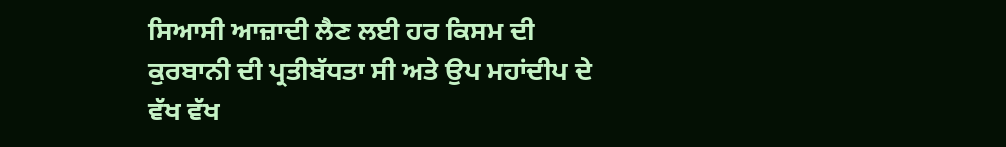ਸਿਆਸੀ ਆਜ਼ਾਦੀ ਲੈਣ ਲਈ ਹਰ ਕਿਸਮ ਦੀ ਕੁਰਬਾਨੀ ਦੀ ਪ੍ਰਤੀਬੱਧਤਾ ਸੀ ਅਤੇ ਉਪ ਮਹਾਂਦੀਪ ਦੇ ਵੱਖ ਵੱਖ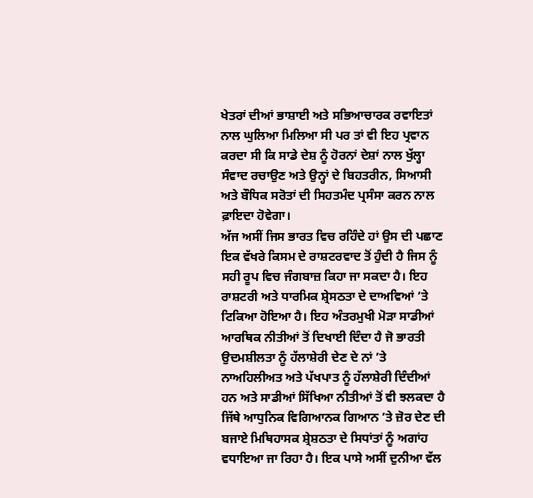ਖੇਤਰਾਂ ਦੀਆਂ ਭਾਸ਼ਾਈ ਅਤੇ ਸਭਿਆਚਾਰਕ ਰਵਾਇਤਾਂ ਨਾਲ ਘੁਲਿਆ ਮਿਲਿਆ ਸੀ ਪਰ ਤਾਂ ਵੀ ਇਹ ਪ੍ਰਵਾਨ ਕਰਦਾ ਸੀ ਕਿ ਸਾਡੇ ਦੇਸ਼ ਨੂੰ ਹੋਰਨਾਂ ਦੇਸ਼ਾਂ ਨਾਲ ਖੁੱਲ੍ਹਾ ਸੰਵਾਦ ਰਚਾਉਣ ਅਤੇ ਉਨ੍ਹਾਂ ਦੇ ਬਿਹਤਰੀਨ, ਸਿਆਸੀ ਅਤੇ ਬੌਧਿਕ ਸਰੋਤਾਂ ਦੀ ਸਿਹਤਮੰਦ ਪ੍ਰਸੰਸਾ ਕਰਨ ਨਾਲ ਫ਼ਾਇਦਾ ਹੋਵੇਗਾ।
ਅੱਜ ਅਸੀਂ ਜਿਸ ਭਾਰਤ ਵਿਚ ਰਹਿੰਦੇ ਹਾਂ ਉਸ ਦੀ ਪਛਾਣ ਇਕ ਵੱਖਰੇ ਕਿਸਮ ਦੇ ਰਾਸ਼ਟਰਵਾਦ ਤੋਂ ਹੁੰਦੀ ਹੈ ਜਿਸ ਨੂੰ ਸਹੀ ਰੂਪ ਵਿਚ ਜੰਗਬਾਜ਼ ਕਿਹਾ ਜਾ ਸਕਦਾ ਹੈ। ਇਹ ਰਾਸ਼ਟਰੀ ਅਤੇ ਧਾਰਮਿਕ ਸ਼੍ਰੇਸਠਤਾ ਦੇ ਦਾਅਵਿਆਂ ’ਤੇ ਟਿਕਿਆ ਹੋਇਆ ਹੈ। ਇਹ ਅੰਤਰਮੁਖੀ ਮੋੜਾ ਸਾਡੀਆਂ ਆਰਥਿਕ ਨੀਤੀਆਂ ਤੋਂ ਦਿਖਾਈ ਦਿੰਦਾ ਹੈ ਜੋ ਭਾਰਤੀ ਉਦਮਸ਼ੀਲਤਾ ਨੂੰ ਹੱਲਾਸ਼ੇਰੀ ਦੇਣ ਦੇ ਨਾਂ ’ਤੇ ਨਾਅਹਿਲੀਅਤ ਅਤੇ ਪੱਖਪਾਤ ਨੂੰ ਹੱਲਾਸ਼ੇਰੀ ਦਿੰਦੀਆਂ ਹਨ ਅਤੇ ਸਾਡੀਆਂ ਸਿੱਖਿਆ ਨੀਤੀਆਂ ਤੋਂ ਵੀ ਝਲਕਦਾ ਹੈ ਜਿੱਥੇ ਆਧੁਨਿਕ ਵਿਗਿਆਨਕ ਗਿਆਨ ’ਤੇ ਜ਼ੋਰ ਦੇਣ ਦੀ ਬਜਾਏ ਮਿਥਿਹਾਸਕ ਸ਼੍ਰੇਸ਼ਠਤਾ ਦੇ ਸਿਧਾਂਤਾਂ ਨੂੰ ਅਗਾਂਹ ਵਧਾਇਆ ਜਾ ਰਿਹਾ ਹੈ। ਇਕ ਪਾਸੇ ਅਸੀਂ ਦੁਨੀਆ ਵੱਲ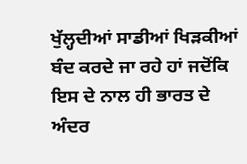ਖੁੱਲ੍ਹਦੀਆਂ ਸਾਡੀਆਂ ਖਿੜਕੀਆਂ ਬੰਦ ਕਰਦੇ ਜਾ ਰਹੇ ਹਾਂ ਜਦੋਂਕਿ ਇਸ ਦੇ ਨਾਲ ਹੀ ਭਾਰਤ ਦੇ ਅੰਦਰ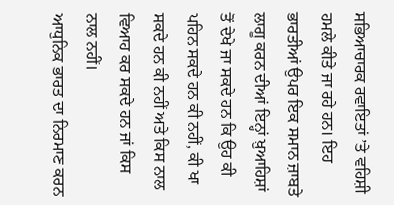ਸਭਿਆਚਾਰਕ ਰਵਾਇਤਾਂ ’ਤੇ ਵਹਿਸ਼ੀ ਹਮਲੇ ਕੀਤੇ ਜਾ ਰਹੇ ਹਨ। ਇਹ ਭਾਰਤੀਆਂ ਉਪਰ ਇਕ ਸਮਾਨ ਜ਼ਾਬਤੇ ਲਾਗੂ ਕਰਨ ਦੀਆਂ ਇਨ੍ਹਾਂ ਖ਼ੁਆਹਿਸ਼ਾਂ ਤੋਂ ਦੇਖੇ ਜਾ ਸਕਦੇ ਹਨ ਕਿ ਉਹ ਕੀ ਪਹਿਨ ਸਕਦੇ ਹਨ ਕੀ ਨਹੀਂ, ਕੀ ਖਾ ਸਕਦੇ ਹਨ ਕੀ ਨਹੀਂ ਅਤੇ ਕਿਸ ਨਾਲ ਵਿਆਹ ਕਰ ਸਕਦੇ ਹਨ ਜਾਂ ਕਿਸ ਨਾਲ ਨਹੀਂ।
ਆਧੁਨਿਕ ਭਾਰਤ ਦਾ ਨਿਰਮਾਣ ਕਰਨ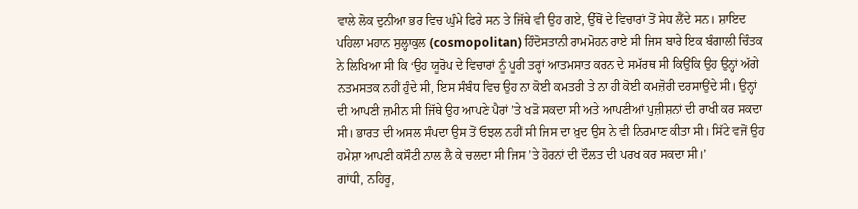ਵਾਲੇ ਲੋਕ ਦੁਨੀਆ ਭਰ ਵਿਚ ਘੁੰਮੇ ਫਿਰੇ ਸਨ ਤੇ ਜਿੱਥੇ ਵੀ ਉਹ ਗਏ, ਉੱਥੋਂ ਦੇ ਵਿਚਾਰਾਂ ਤੋਂ ਸੇਧ ਲੈਂਦੇ ਸਨ। ਸ਼ਾਇਦ ਪਹਿਲਾ ਮਹਾਨ ਸੁਲ੍ਹਾਕੁਲ (cosmopolitan) ਹਿੰਦੋਸਤਾਨੀ ਰਾਮਮੋਹਨ ਰਾਏ ਸੀ ਜਿਸ ਬਾਰੇ ਇਕ ਬੰਗਾਲੀ ਚਿੰਤਕ ਨੇ ਲਿਖਿਆ ਸੀ ਕਿ ‘ਉਹ ਯੂਰੋਪ ਦੇ ਵਿਚਾਰਾਂ ਨੂੰ ਪੂਰੀ ਤਰ੍ਹਾਂ ਆਤਮਸਾਤ ਕਰਨ ਦੇ ਸਮੱਰਥ ਸੀ ਕਿਉਂਕਿ ਉਹ ਉਨ੍ਹਾਂ ਅੱਗੇ ਨਤਮਸਤਕ ਨਹੀਂ ਹੁੰਦੇ ਸੀ, ਇਸ ਸੰਬੰਧ ਵਿਚ ਉਹ ਨਾ ਕੋਈ ਕਮਤਰੀ ਤੇ ਨਾ ਹੀ ਕੋਈ ਕਮਜ਼ੋਰੀ ਦਰਸਾਉਂਦੇ ਸੀ। ਉਨ੍ਹਾਂ ਦੀ ਆਪਣੀ ਜ਼ਮੀਨ ਸੀ ਜਿੱਥੇ ਉਹ ਆਪਣੇ ਪੈਰਾਂ ’ਤੇ ਖੜੋ ਸਕਦਾ ਸੀ ਅਤੇ ਆਪਣੀਆਂ ਪੁਜ਼ੀਸ਼ਨਾਂ ਦੀ ਰਾਖੀ ਕਰ ਸਕਦਾ ਸੀ। ਭਾਰਤ ਦੀ ਅਸਲ ਸੰਪਦਾ ਉਸ ਤੋਂ ਓਝਲ ਨਹੀਂ ਸੀ ਜਿਸ ਦਾ ਖ਼ੁਦ ਉਸ ਨੇ ਵੀ ਨਿਰਮਾਣ ਕੀਤਾ ਸੀ। ਸਿੱਟੇ ਵਜੋਂ ਉਹ ਹਮੇਸ਼ਾ ਆਪਣੀ ਕਸੌਟੀ ਨਾਲ ਲੈ ਕੇ ਚਲਦਾ ਸੀ ਜਿਸ ’ਤੇ ਹੋਰਨਾਂ ਦੀ ਦੌਲਤ ਦੀ ਪਰਖ ਕਰ ਸਕਦਾ ਸੀ।’
ਗਾਂਧੀ, ਨਹਿਰੂ,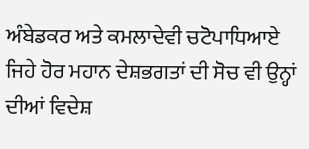ਅੰਬੇਡਕਰ ਅਤੇ ਕਮਲਾਦੇਵੀ ਚਟੋਪਾਧਿਆਏ ਜਿਹੇ ਹੋਰ ਮਹਾਨ ਦੇਸ਼ਭਗਤਾਂ ਦੀ ਸੋਚ ਵੀ ਉਨ੍ਹਾਂ ਦੀਆਂ ਵਿਦੇਸ਼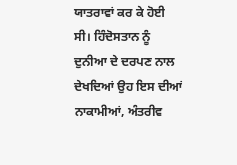ਯਾਤਰਾਵਾਂ ਕਰ ਕੇ ਹੋਈ ਸੀ। ਹਿੰਦੋਸਤਾਨ ਨੂੰ ਦੁਨੀਆ ਦੇ ਦਰਪਣ ਨਾਲ ਦੇਖਦਿਆਂ ਉਹ ਇਸ ਦੀਆਂ ਨਾਕਾਮੀਆਂ, ਅੰਤਰੀਵ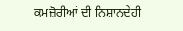ਕਮਜ਼ੋਰੀਆਂ ਦੀ ਨਿਸ਼ਾਨਦੇਹੀ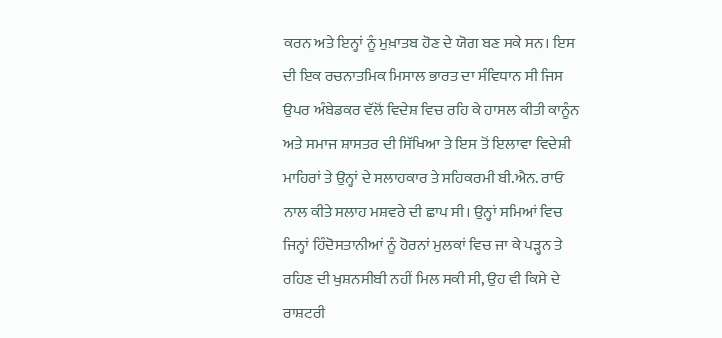ਕਰਨ ਅਤੇ ਇਨ੍ਹਾਂ ਨੂੰ ਮੁਖ਼ਾਤਬ ਹੋਣ ਦੇ ਯੋਗ ਬਣ ਸਕੇ ਸਨ। ਇਸ ਦੀ ਇਕ ਰਚਨਾਤਮਿਕ ਮਿਸਾਲ ਭਾਰਤ ਦਾ ਸੰਵਿਧਾਨ ਸੀ ਜਿਸ ਉਪਰ ਅੰਬੇਡਕਰ ਵੱਲੋਂ ਵਿਦੇਸ਼ ਵਿਚ ਰਹਿ ਕੇ ਹਾਸਲ ਕੀਤੀ ਕਾਨੂੰਨ ਅਤੇ ਸਮਾਜ ਸ਼ਾਸਤਰ ਦੀ ਸਿੱਖਿਆ ਤੇ ਇਸ ਤੋਂ ਇਲਾਵਾ ਵਿਦੇਸ਼ੀ ਮਾਹਿਰਾਂ ਤੇ ਉਨ੍ਹਾਂ ਦੇ ਸਲਾਹਕਾਰ ਤੇ ਸਹਿਕਰਮੀ ਬੀ.ਐਨ. ਰਾਓ ਨਾਲ ਕੀਤੇ ਸਲਾਹ ਮਸ਼ਵਰੇ ਦੀ ਛਾਪ ਸੀ। ਉਨ੍ਹਾਂ ਸਮਿਆਂ ਵਿਚ ਜਿਨ੍ਹਾਂ ਹਿੰਦੋਸਤਾਨੀਆਂ ਨੂੰ ਹੋਰਨਾਂ ਮੁਲਕਾਂ ਵਿਚ ਜਾ ਕੇ ਪੜ੍ਹਨ ਤੇ ਰਹਿਣ ਦੀ ਖੁਸ਼ਨਸੀਬੀ ਨਹੀਂ ਮਿਲ ਸਕੀ ਸੀ, ਉਹ ਵੀ ਕਿਸੇ ਦੇ ਰਾਸ਼ਟਰੀ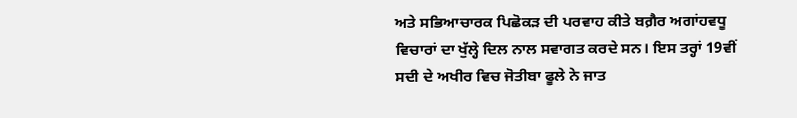ਅਤੇ ਸਭਿਆਚਾਰਕ ਪਿਛੋਕੜ ਦੀ ਪਰਵਾਹ ਕੀਤੇ ਬਗ਼ੈਰ ਅਗਾਂਹਵਧੂ ਵਿਚਾਰਾਂ ਦਾ ਖੁੱਲ੍ਹੇ ਦਿਲ ਨਾਲ ਸਵਾਗਤ ਕਰਦੇ ਸਨ। ਇਸ ਤਰ੍ਹਾਂ 19ਵੀਂ ਸਦੀ ਦੇ ਅਖੀਰ ਵਿਚ ਜੋਤੀਬਾ ਫੂਲੇ ਨੇ ਜਾਤ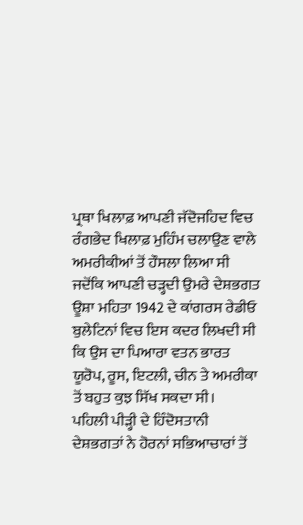ਪ੍ਰਥਾ ਖਿਲਾਫ਼ ਆਪਣੀ ਜੱਦੋਜਹਿਦ ਵਿਚ ਰੰਗਭੇਦ ਖਿਲਾਫ਼ ਮੁਹਿੰਮ ਚਲਾਉਣ ਵਾਲੇ ਅਮਰੀਕੀਆਂ ਤੋਂ ਹੌਸਲਾ ਲਿਆ ਸੀ ਜਦੋਂਕਿ ਆਪਣੀ ਚੜ੍ਹਦੀ ਉਮਰੇ ਦੇਸ਼ਭਗਤ ਊਸ਼ਾ ਮਹਿਤਾ 1942 ਦੇ ਕਾਂਗਰਸ ਰੇਡੀਓ ਬੁਲੇਟਿਨਾਂ ਵਿਚ ਇਸ ਕਦਰ ਲਿਖਦੀ ਸੀ ਕਿ ਉਸ ਦਾ ਪਿਆਰਾ ਵਤਨ ਭਾਰਤ ਯੂਰੋਪ, ਰੂਸ, ਇਟਲੀ, ਚੀਨ ਤੇ ਅਮਰੀਕਾ ਤੋਂ ਬਹੁਤ ਕੁਝ ਸਿੱਖ ਸਕਦਾ ਸੀ।
ਪਹਿਲੀ ਪੀੜ੍ਹੀ ਦੇ ਹਿੰਦੋਸਤਾਨੀ ਦੇਸ਼ਭਗਤਾਂ ਨੇ ਹੋਰਨਾਂ ਸਭਿਆਚਾਰਾਂ ਤੋਂ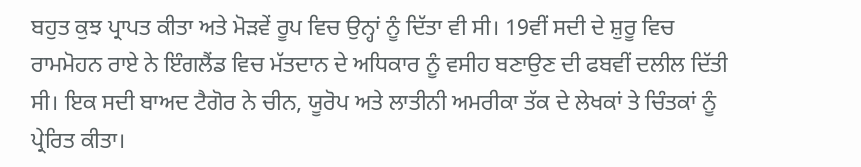ਬਹੁਤ ਕੁਝ ਪ੍ਰਾਪਤ ਕੀਤਾ ਅਤੇ ਮੋੜਵੇਂ ਰੂਪ ਵਿਚ ਉਨ੍ਹਾਂ ਨੂੰ ਦਿੱਤਾ ਵੀ ਸੀ। 19ਵੀਂ ਸਦੀ ਦੇ ਸ਼ੁਰੂ ਵਿਚ ਰਾਮਮੋਹਨ ਰਾਏ ਨੇ ਇੰਗਲੈਂਡ ਵਿਚ ਮੱਤਦਾਨ ਦੇ ਅਧਿਕਾਰ ਨੂੰ ਵਸੀਹ ਬਣਾਉਣ ਦੀ ਫਬਵੀਂ ਦਲੀਲ ਦਿੱਤੀ ਸੀ। ਇਕ ਸਦੀ ਬਾਅਦ ਟੈਗੋਰ ਨੇ ਚੀਨ, ਯੂਰੋਪ ਅਤੇ ਲਾਤੀਨੀ ਅਮਰੀਕਾ ਤੱਕ ਦੇ ਲੇਖਕਾਂ ਤੇ ਚਿੰਤਕਾਂ ਨੂੰ ਪ੍ਰੇਰਿਤ ਕੀਤਾ।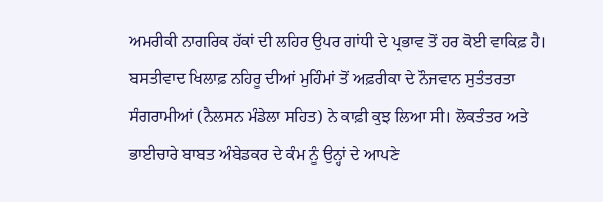ਅਮਰੀਕੀ ਨਾਗਰਿਕ ਹੱਕਾਂ ਦੀ ਲਹਿਰ ਉਪਰ ਗਾਂਧੀ ਦੇ ਪ੍ਰਭਾਵ ਤੋਂ ਹਰ ਕੋਈ ਵਾਕਿਫ਼ ਹੈ। ਬਸਤੀਵਾਦ ਖਿਲਾਫ਼ ਨਹਿਰੂ ਦੀਆਂ ਮੁਹਿੰਮਾਂ ਤੋਂ ਅਫ਼ਰੀਕਾ ਦੇ ਨੌਜਵਾਨ ਸੁਤੰਤਰਤਾ ਸੰਗਰਾਮੀਆਂ (ਨੈਲਸਨ ਮੰਡੇਲਾ ਸਹਿਤ) ਨੇ ਕਾਫ਼ੀ ਕੁਝ ਲਿਆ ਸੀ। ਲੋਕਤੰਤਰ ਅਤੇ ਭਾਈਚਾਰੇ ਬਾਬਤ ਅੰਬੇਡਕਰ ਦੇ ਕੰਮ ਨੂੰ ਉਨ੍ਹਾਂ ਦੇ ਆਪਣੇ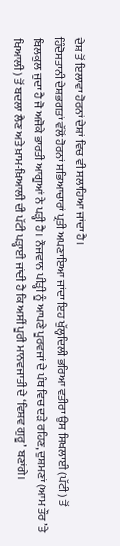ਦੇਸ਼ ਤੋਂ ਇਲਾਵਾ ਹੋਰਨਾਂ ਦੇਸ਼ਾਂ ਵਿਚ ਵੀ ਸਲਾਹਿਆ ਜਾਂਦਾ ਹੈ।
ਹਿੰਦੋਸਤਾਨੀ ਦੇਸ਼ਭਗਤਾਂ ਵੱਲੋਂ ਹੋਰਨਾਂ ਸਭਿਆਚਾਰਾਂ ਪ੍ਰਤੀ ਅਪਣਾਇਆ ਜਾਂਦਾ ਇਹ ਖੁੱਲ੍ਹਦਿਲੀ ਭਰਿਆ ਵਤੀਰਾ ਉਸ ਸਿਖਲਾਈ (ਪੱਟੀ) ਤੋਂ ਬਿਲਕੁਲ ਜੁਦਾ ਹੈ ਜੋ ਅਜੋਕੇ ਭਾਰਤੀ ਆਗੂਆਂ ਨੇ ਪੜ੍ਹੀ ਹੈ। ਨੌਜਵਾਨ ਪੀੜ੍ਹੀ ਨੂੰ ਆਪਣੇ ਪੂਰਵਜਾਂ ਦੇ ਪੰਥ ਵਿਚ ਦੜੇ ਰਹਿਣ, ਦੁਸ਼ਮਣਾਂ (ਆਮ ਤੌਰ ’ਤੇ ਖਿਆਲੀ) ਤੋਂ ਬਦਲਾ ਲੈਣ ਅਤੇ ਖ਼ਾਮ-ਖ਼ਿਆਲੀ ਦੀ ਪੱਟੀ ਪੜ੍ਹਾਈ ਜਾਂਦੀ ਹੈ ਕਿ ਅਸੀਂ ਪੂਰੀ ਮਾਨਵਜਾਤੀ ਦੇ ‘ਵਿਸ਼ਵ ਗੁਰੂ’ ਬਣਾਂਗੇ।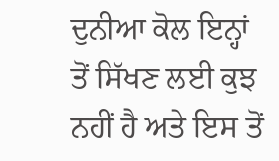ਦੁਨੀਆ ਕੋਲ ਇਨ੍ਹਾਂ ਤੋਂ ਸਿੱਖਣ ਲਈ ਕੁਝ ਨਹੀਂ ਹੈ ਅਤੇ ਇਸ ਤੋਂ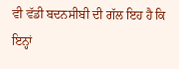ਵੀ ਵੱਡੀ ਬਦਨਸੀਬੀ ਦੀ ਗੱਲ ਇਹ ਹੈ ਕਿ ਇਨ੍ਹਾਂ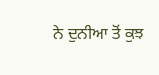ਨੇ ਦੁਨੀਆ ਤੋਂ ਕੁਝ